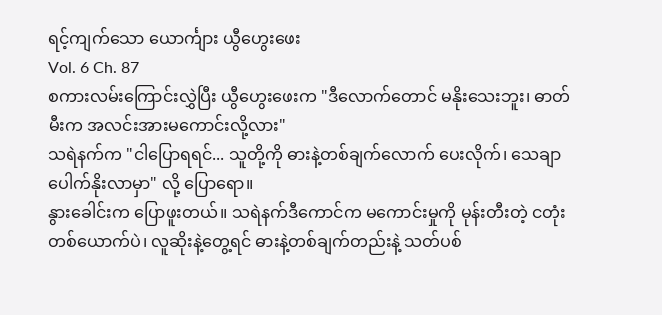ရင့်ကျက်သော ယောင်္ကျား ယွီဟွေးဖေး
Vol. 6 Ch. 87
စကားလမ်းကြောင်းလွှဲပြီး ယွီဟွေးဖေးက "ဒီလောက်တောင် မနိုးသေးဘူး၊ ဓာတ်မီးက အလင်းအားမကောင်းလို့လား"
သရဲနက်က "ငါပြောရရင်... သူတို့ကို ဓားနဲ့တစ်ချက်လောက် ပေးလိုက်၊ သေချာပေါက်နိုးလာမှာ" လို့ ပြောရော။
နွားခေါင်းက ပြောဖူးတယ်။ သရဲနက်ဒီကောင်က မကောင်းမှုကို မုန်းတီးတဲ့ ငတုံးတစ်ယောက်ပဲ၊ လူဆိုးနဲ့တွေ့ရင် ဓားနဲ့တစ်ချက်တည်းနဲ့ သတ်ပစ်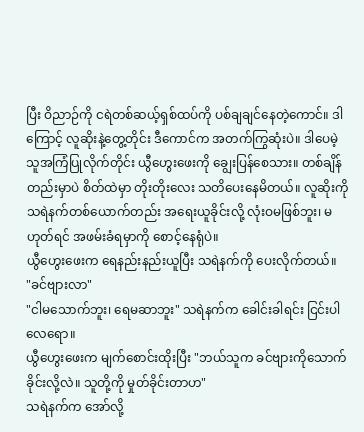ပြီး ဝိညာဉ်ကို ငရဲတစ်ဆယ့်ရှစ်ထပ်ကို ပစ်ချချင်နေတဲ့ကောင်။ ဒါကြောင့် လူဆိုးနဲ့တွေ့တိုင်း ဒီကောင်က အတက်ကြွဆုံးပဲ။ ဒါပေမဲ့ သူအကြံပြုလိုက်တိုင်း ယွီဟွေးဖေးကို ချွေးပြန်စေသား။ တစ်ချိန်တည်းမှာပဲ စိတ်ထဲမှာ တိုးတိုးလေး သတိပေးနေမိတယ်။ လူဆိုးကို သရဲနက်တစ်ယောက်တည်း အရေးယူခိုင်းလို့ လုံးဝမဖြစ်ဘူး၊ မဟုတ်ရင် အဖမ်းခံရမှာကို စောင့်နေရုံပဲ။
ယွီဟွေးဖေးက ရေနည်းနည်းယူပြီး သရဲနက်ကို ပေးလိုက်တယ်။
"ခင်ဗျားလာ"
"ငါမသောက်ဘူး၊ ရေမဆာဘူး" သရဲနက်က ခေါင်းခါရင်း ငြင်းပါလေရော။
ယွီဟွေးဖေးက မျက်စောင်းထိုးပြီး "ဘယ်သူက ခင်ဗျားကိုသောက်ခိုင်းလို့လဲ။ သူတို့ကို မှုတ်ခိုင်းတာဟ"
သရဲနက်က အော်လို့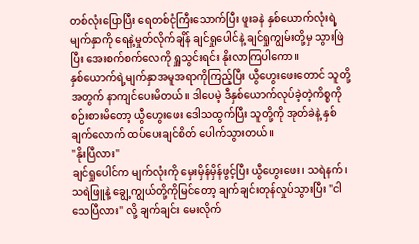တစ်လုံးပြောပြီး ရေတစ်ငုံကြီးသောက်ပြီး ဖူးခနဲ နှစ်ယောက်လုံးရဲ့မျက်နှာကို ရေနဲ့မှုတ်လိုက်ချိန် ချင်ရှုပေါင်နဲ့ ချင်ရှုကျွမ်းတို့မှ သွားဖြဲပြီး အေးစက်စက်လေကို ရှူသွင်းရင်း နိုးလာကြပါကော။
နှစ်ယောက်ရဲ့မျက်နှာအမူအရာကိုကြည့်ပြီး ယွီဟွေးဖေးတောင် သူတို့အတွက် နာကျင်ပေးမိတယ်။ ဒါပေမဲ့ ဒီနှစ်ယောက်လုပ်ခဲ့တဲ့ကိစ္စကို စဉ်းစားမိတော့ ယွီဟွေးဖေး ဒေါသထွက်ပြီး သူတို့ကို အုတ်ခဲနဲ့ နှစ်ချက်လောက် ထပ်ပေးချင်စိတ် ပေါက်သွားတယ်။
"နိုးပြီလား"
ချင်ရှုပေါင်က မျက်လုံးကို မှေးမှိန်မှိန်ဖွင့်ပြီး ယွီဟွေးဖေး၊ သရဲနက်၊ သရဲဖြူနဲ့ ချွေ့ကျွယ်တို့ကိုမြင်တော့ ချက်ချင်းတုန်လှုပ်သွားပြီး "ငါသေပြီလား" လို့ ချက်ချင်း မေးလိုက်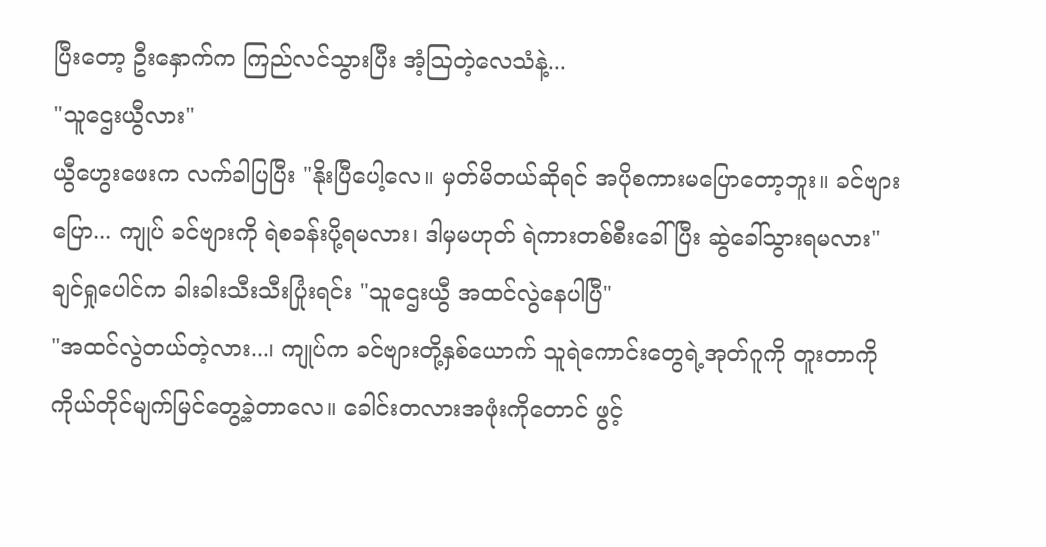ပြီးတော့ ဦးနှောက်က ကြည်လင်သွားပြီး အံ့ဩတဲ့လေသံနဲ့...
"သူဌေးယွီလား"
ယွီဟွေးဖေးက လက်ခါပြပြီး "နိုးပြီပေါ့လေ။ မှတ်မိတယ်ဆိုရင် အပိုစကားမပြောတော့ဘူး။ ခင်ဗျားပြော... ကျုပ် ခင်ဗျားကို ရဲစခန်းပို့ရမလား၊ ဒါမှမဟုတ် ရဲကားတစ်စီးခေါ်ပြီး ဆွဲခေါ်သွားရမလား"
ချင်ရှုပေါင်က ခါးခါးသီးသီးပြုံးရင်း "သူဌေးယွီ အထင်လွဲနေပါပြီ"
"အထင်လွဲတယ်တဲ့လား...၊ ကျုပ်က ခင်ဗျားတို့နှစ်ယောက် သူရဲကောင်းတွေရဲ့အုတ်ဂူကို တူးတာကို ကိုယ်တိုင်မျက်မြင်တွေ့ခဲ့တာလေ။ ခေါင်းတလားအဖုံးကိုတောင် ဖွင့်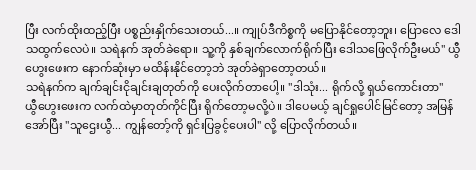ပြီး လက်ထိုးထည့်ပြီး ပစ္စည်းနှိုက်သေးတယ်...။ ကျုပ်ဒီကိစ္စကို မပြောနိုင်တော့ဘူး၊ ပြောလေ ဒေါသထွက်လေပဲ။ သရဲနက် အုတ်ခဲရော။ သူ့ကို နှစ်ချက်လောက်ရိုက်ပြီး ဒေါသဖြေလိုက်ဦးမယ်" ယွီဟွေးဖေးက နောက်ဆုံးမှာ မထိန်းနိုင်တော့ဘဲ အုတ်ခဲရှာတော့တယ်။
သရဲနက်က ချက်ချင်းငိုချင်းချတုတ်ကို ပေးလိုက်တာပေါ့။ "ဒါသုံး... ရိုက်လို့ ရှယ်ကောင်းတာ"
ယွီဟွေးဖေးက လက်ထဲမှာတုတ်ကိုင်ပြီး ရိုက်တော့မလို့ပဲ။ ဒါပေမယ့် ချင်ရှုပေါင်မြင်တော့ အမြန်အော်ပြီး "သူဌေးယွီ... ကျွန်တော့်ကို ရှင်းပြခွင့်ပေးပါ" လို့ ပြောလိုက်တယ်။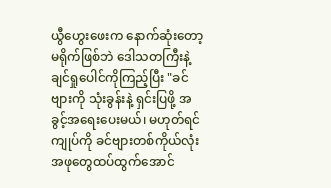ယွီဟွေးဖေးက နောက်ဆုံးတော့ မရိုက်ဖြစ်ဘဲ ဒေါသတကြီးနဲ့ ချင်ရှုပေါင်ကိုကြည့်ပြီး "ခင်ဗျားကို သုံးခွန်းနဲ့ ရှင်းပြဖို့ အခွင့်အရေးပေးမယ်၊ မဟုတ်ရင် ကျုပ်ကို ခင်ဗျားတစ်ကိုယ်လုံး အဖုတွေထပ်ထွက်အောင်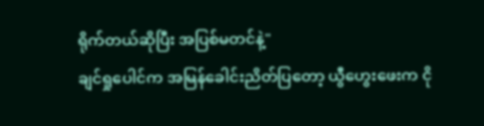ရိုက်တယ်ဆိုပြီး အပြစ်မတင်နဲ့"
ချင်ရှုပေါင်က အမြန်ခေါင်းညိတ်ပြတော့ ယွီဟွေးဖေးက ငို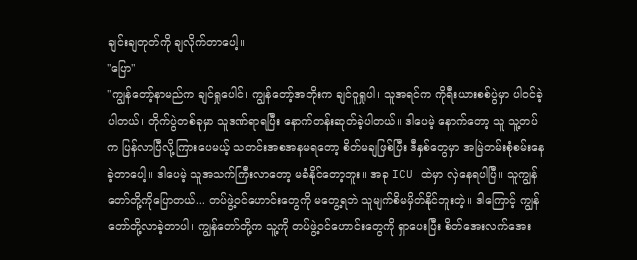ချင်းချတုတ်ကို ချလိုက်တာပေါ့။
"ပြော"
"ကျွန်တော့်နာမည်က ချင်ရှုပေါင်၊ ကျွန်တော့်အဘိုးက ချင်ဝူရှုပါ၊ သူအရင်က ကိုရီးယားစစ်ပွဲမှာ ပါဝင်ခဲ့ပါတယ်၊ တိုက်ပွဲတစ်ခုမှာ သူဒဏ်ရာရပြီး နောက်တန်းဆုတ်ခဲ့ပါတယ်။ ဒါပေမဲ့ နောက်တော့ သူ သူ့တပ်က ပြန်လာပြီလို့ကြားပေမယ့် သတင်းအစအနမရတော့ စိတ်မချဖြစ်ပြီး ဒီနှစ်တွေမှာ အမြဲတမ်းစုံစမ်းနေခဲ့တာပေါ့။ ဒါပေမဲ့ သူအသက်ကြီးလာတော့ မခံနိုင်တော့ဘူး။ အခု ICU ထဲမှာ လှဲနေရပါပြီ။ သူကျွန်တော်တို့ကိုပြောတယ်... တပ်ဖွဲ့ဝင်ဟောင်းတွေကို မတွေ့ရဘဲ သူမျက်စိမမှိတ်နိုင်ဘူးတဲ့။ ဒါကြောင့် ကျွန်တော်တို့လာခဲ့တာပါ၊ ကျွန်တော်တို့က သူ့ကို တပ်ဖွဲ့ဝင်ဟောင်းတွေကို ရှာပေးပြီး စိတ်အေးလက်အေး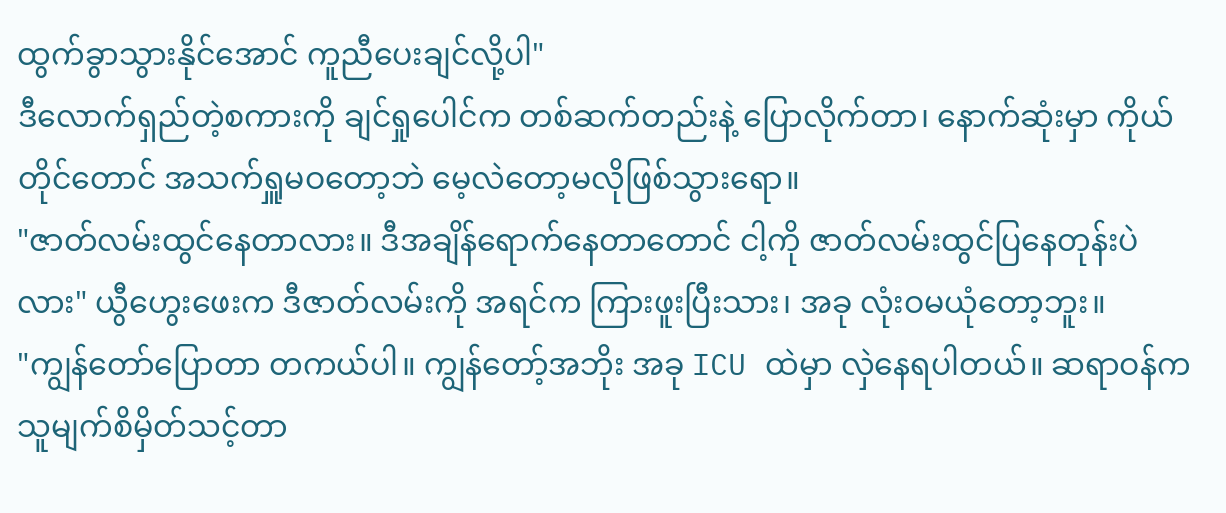ထွက်ခွာသွားနိုင်အောင် ကူညီပေးချင်လို့ပါ"
ဒီလောက်ရှည်တဲ့စကားကို ချင်ရှုပေါင်က တစ်ဆက်တည်းနဲ့ ပြောလိုက်တာ၊ နောက်ဆုံးမှာ ကိုယ်တိုင်တောင် အသက်ရှူမဝတော့ဘဲ မေ့လဲတော့မလိုဖြစ်သွားရော။
"ဇာတ်လမ်းထွင်နေတာလား။ ဒီအချိန်ရောက်နေတာတောင် ငါ့ကို ဇာတ်လမ်းထွင်ပြနေတုန်းပဲလား" ယွီဟွေးဖေးက ဒီဇာတ်လမ်းကို အရင်က ကြားဖူးပြီးသား၊ အခု လုံးဝမယုံတော့ဘူး။
"ကျွန်တော်ပြောတာ တကယ်ပါ။ ကျွန်တော့်အဘိုး အခု ICU ထဲမှာ လှဲနေရပါတယ်။ ဆရာဝန်က သူမျက်စိမှိတ်သင့်တာ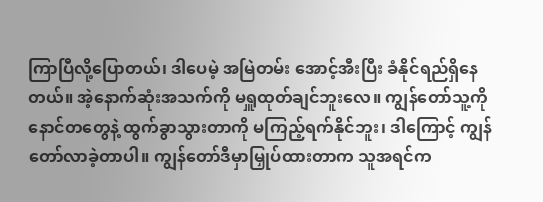ကြာပြီလို့ပြောတယ်၊ ဒါပေမဲ့ အမြဲတမ်း အောင့်အီးပြီး ခံနိုင်ရည်ရှိနေတယ်။ အဲ့နောက်ဆုံးအသက်ကို မရှူထုတ်ချင်ဘူးလေ။ ကျွန်တော်သူ့ကို နောင်တတွေနဲ့ ထွက်ခွာသွားတာကို မကြည့်ရက်နိုင်ဘူး၊ ဒါကြောင့် ကျွန်တော်လာခဲ့တာပါ။ ကျွန်တော်ဒီမှာမြှုပ်ထားတာက သူအရင်က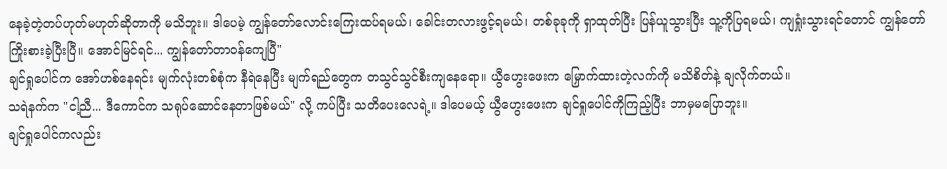နေခဲ့တဲ့တပ်ဟုတ်မဟုတ်ဆိုတာကို မသိဘူး။ ဒါပေမဲ့ ကျွန်တော်လောင်းကြေးထပ်ရမယ်၊ ခေါင်းတလားဖွင့်ရမယ်၊ တစ်ခုခုကို ရှာထုတ်ပြီး ပြန်ယူသွားပြီး သူ့ကိုပြရမယ်၊ ကျရှုံးသွားရင်တောင် ကျွန်တော်ကြိုးစားခဲ့ပြီးပြီ။ အောင်မြင်ရင်... ကျွန်တော်တာဝန်ကျေပြီ"
ချင်ရှုပေါင်က အော်ဟစ်နေရင်း မျက်လုံးတစ်စုံက နီရဲနေပြီး မျက်ရည်တွေက တသွင်သွင်စီးကျနေရော။ ယွီဟွေးဖေးက မြှောက်ထားတဲ့လက်ကို မသိစိတ်နဲ့ ချလိုက်တယ်။
သရဲနက်က "ငါ့ညီ... ဒီကောင်က သရုပ်ဆောင်နေတာဖြစ်မယ်" လို့ ကပ်ပြီး သတိပေးလေရဲ့။ ဒါပေမယ့် ယွီဟွေးဖေးက ချင်ရှုပေါင်ကိုကြည့်ပြီး ဘာမှမပြောဘူး။
ချင်ရှုပေါင်ကလည်း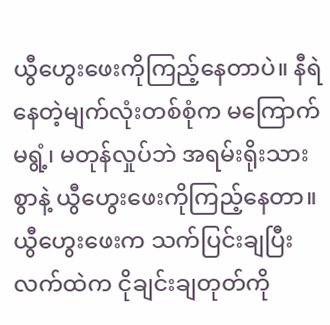ယွီဟွေးဖေးကိုကြည့်နေတာပဲ။ နီရဲနေတဲ့မျက်လုံးတစ်စုံက မကြောက်မရွံ့၊ မတုန်လှုပ်ဘဲ အရမ်းရိုးသားစွာနဲ့ ယွီဟွေးဖေးကိုကြည့်နေတာ။
ယွီဟွေးဖေးက သက်ပြင်းချပြီး လက်ထဲက ငိုချင်းချတုတ်ကို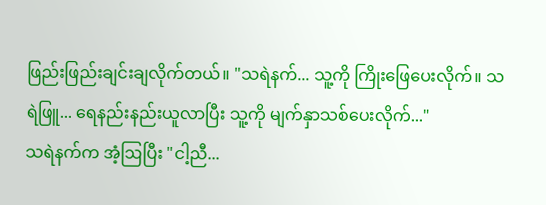ဖြည်းဖြည်းချင်းချလိုက်တယ်။ "သရဲနက်... သူ့ကို ကြိုးဖြေပေးလိုက်။ သရဲဖြူ... ရေနည်းနည်းယူလာပြီး သူ့ကို မျက်နှာသစ်ပေးလိုက်..."
သရဲနက်က အံ့ဩပြီး "ငါ့ညီ...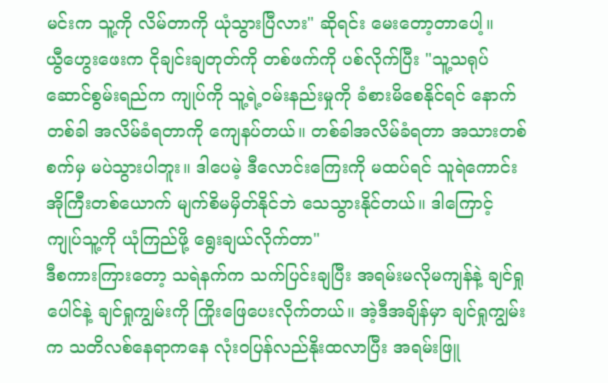မင်းက သူ့ကို လိမ်တာကို ယုံသွားပြီလား" ဆိုရင်း မေးတော့တာပေါ့။
ယွီဟွေးဖေးက ငိုချင်းချတုတ်ကို တစ်ဖက်ကို ပစ်လိုက်ပြီး "သူ့သရုပ်ဆောင်စွမ်းရည်က ကျုပ်ကို သူ့ရဲ့ဝမ်းနည်းမှုကို ခံစားမိစေနိုင်ရင် နောက်တစ်ခါ အလိမ်ခံရတာကို ကျေနပ်တယ်။ တစ်ခါအလိမ်ခံရတာ အသားတစ်စက်မှ မပဲသွားပါဘူး။ ဒါပေမဲ့ ဒီလောင်းကြေးကို မထပ်ရင် သူရဲကောင်းအိုကြီးတစ်ယောက် မျက်စိမမှိတ်နိုင်ဘဲ သေသွားနိုင်တယ်။ ဒါကြောင့် ကျုပ်သူ့ကို ယုံကြည်ဖို့ ရွေးချယ်လိုက်တာ"
ဒီစကားကြားတော့ သရဲနက်က သက်ပြင်းချပြီး အရမ်းမလိုမကျန်နဲ့ ချင်ရှုပေါင်နဲ့ ချင်ရှုကျွမ်းကို ကြိုးဖြေပေးလိုက်တယ်။ အဲ့ဒီအချိန်မှာ ချင်ရှုကျွမ်းက သတိလစ်နေရာကနေ လုံးဝပြန်လည်နိုးထလာပြီး အရမ်းဖြူ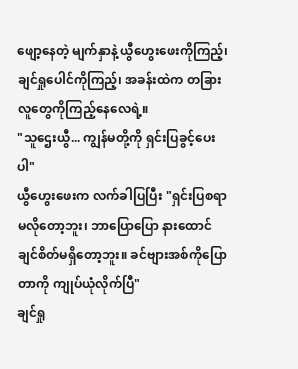ဖျော့နေတဲ့ မျက်နှာနဲ့ ယွီဟွေးဖေးကိုကြည့်၊ ချင်ရှုပေါင်ကိုကြည့်၊ အခန်းထဲက တခြားလူတွေကိုကြည့်နေလေရဲ့။
"သူဌေးယွီ... ကျွန်မတို့ကို ရှင်းပြခွင့်ပေးပါ"
ယွီဟွေးဖေးက လက်ခါပြပြီး "ရှင်းပြစရာမလိုတော့ဘူး၊ ဘာပြောပြော နားထောင်ချင်စိတ်မရှိတော့ဘူး။ ခင်ဗျားအစ်ကိုပြောတာကို ကျုပ်ယုံလိုက်ပြီ"
ချင်ရှု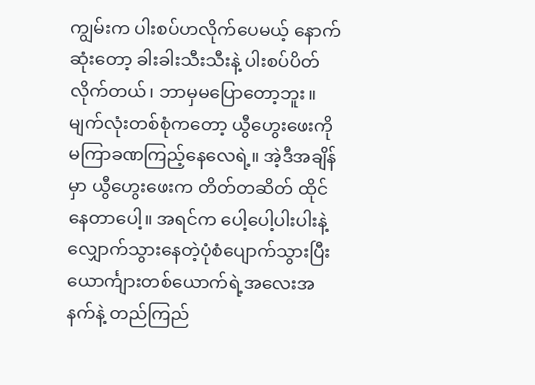ကျွမ်းက ပါးစပ်ဟလိုက်ပေမယ့် နောက်ဆုံးတော့ ခါးခါးသီးသီးနဲ့ ပါးစပ်ပိတ်လိုက်တယ်၊ ဘာမှမပြောတော့ဘူး။
မျက်လုံးတစ်စုံကတော့ ယွီဟွေးဖေးကို မကြာခဏကြည့်နေလေရဲ့။ အဲ့ဒီအချိန်မှာ ယွီဟွေးဖေးက တိတ်တဆိတ် ထိုင်နေတာပေါ့။ အရင်က ပေါ့ပေါ့ပါးပါးနဲ့ လျှောက်သွားနေတဲ့ပုံစံပျောက်သွားပြီး ယောင်္ကျားတစ်ယောက်ရဲ့အလေးအနက်နဲ့ တည်ကြည်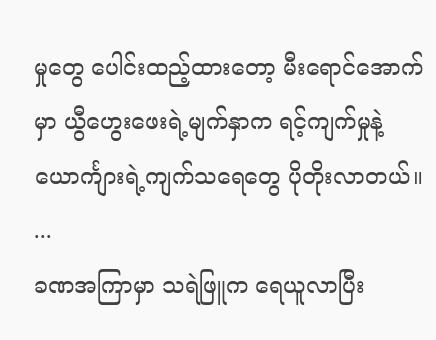မှုတွေ ပေါင်းထည့်ထားတော့ မီးရောင်အောက်မှာ ယွီဟွေးဖေးရဲ့မျက်နှာက ရင့်ကျက်မှုနဲ့ ယောင်္ကျားရဲ့ကျက်သရေတွေ ပိုတိုးလာတယ်။
...
ခဏအကြာမှာ သရဲဖြူက ရေယူလာပြီး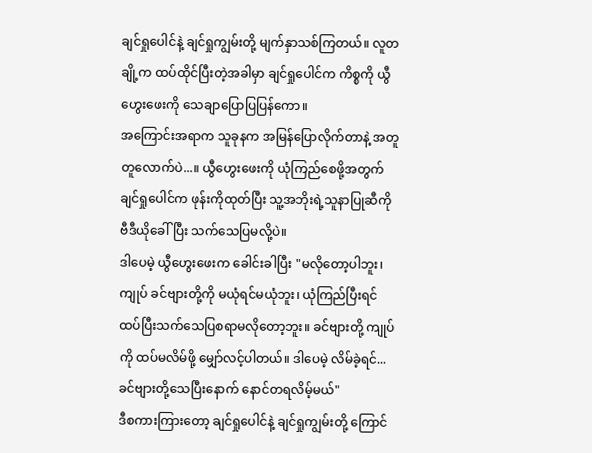ချင်ရှုပေါင်နဲ့ ချင်ရှုကျွမ်းတို့ မျက်နှာသစ်ကြတယ်။ လူတချို့က ထပ်ထိုင်ပြီးတဲ့အခါမှာ ချင်ရှုပေါင်က ကိစ္စကို ယွီဟွေးဖေးကို သေချာပြောပြပြန်ကော။
အကြောင်းအရာက သူခုနက အမြန်ပြောလိုက်တာနဲ့ အတူတူလောက်ပဲ...။ ယွီဟွေးဖေးကို ယုံကြည်စေဖို့အတွက် ချင်ရှုပေါင်က ဖုန်းကိုထုတ်ပြီး သူ့အဘိုးရဲ့သူနာပြုဆီကို ဗီဒီယိုခေါ်ပြီး သက်သေပြမလို့ပဲ။
ဒါပေမဲ့ ယွီဟွေးဖေးက ခေါင်းခါပြီး "မလိုတော့ပါဘူး၊ ကျုပ် ခင်ဗျားတို့ကို မယုံရင်မယုံဘူး၊ ယုံကြည်ပြီးရင် ထပ်ပြီးသက်သေပြစရာမလိုတော့ဘူး။ ခင်ဗျားတို့ ကျုပ်ကို ထပ်မလိမ်ဖို့ မျှော်လင့်ပါတယ်။ ဒါပေမဲ့ လိမ်ခဲ့ရင်... ခင်ဗျားတို့သေပြီးနောက် နောင်တရလိမ့်မယ်"
ဒီစကားကြားတော့ ချင်ရှုပေါင်နဲ့ ချင်ရှုကျွမ်းတို့ ကြောင်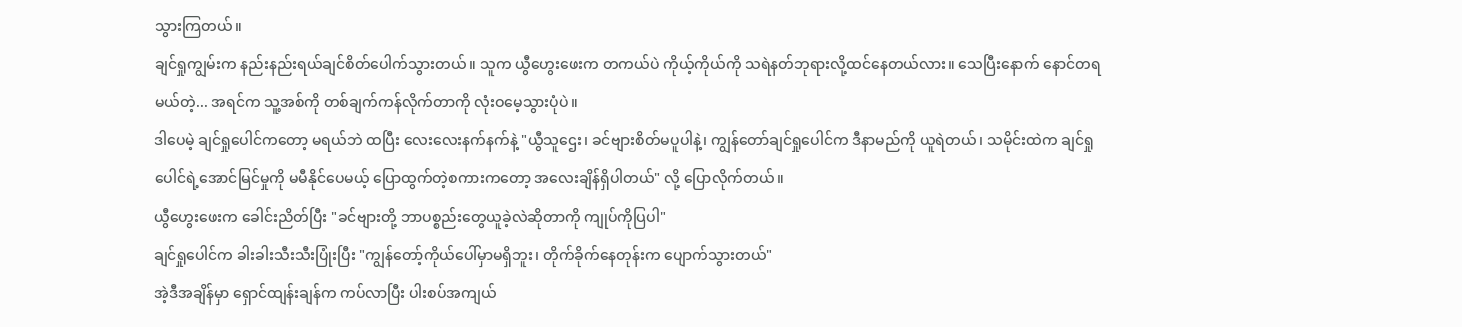သွားကြတယ်။
ချင်ရှုကျွမ်းက နည်းနည်းရယ်ချင်စိတ်ပေါက်သွားတယ်။ သူက ယွီဟွေးဖေးက တကယ်ပဲ ကိုယ့်ကိုယ်ကို သရဲနတ်ဘုရားလို့ထင်နေတယ်လား။ သေပြီးနောက် နောင်တရမယ်တဲ့... အရင်က သူ့အစ်ကို တစ်ချက်ကန်လိုက်တာကို လုံးဝမေ့သွားပုံပဲ။
ဒါပေမဲ့ ချင်ရှုပေါင်ကတော့ မရယ်ဘဲ ထပြီး လေးလေးနက်နက်နဲ့ "ယွီသူဌေး၊ ခင်ဗျားစိတ်မပူပါနဲ့၊ ကျွန်တော်ချင်ရှုပေါင်က ဒီနာမည်ကို ယူရဲတယ်၊ သမိုင်းထဲက ချင်ရှုပေါင်ရဲ့အောင်မြင်မှုကို မမီနိုင်ပေမယ့် ပြောထွက်တဲ့စကားကတော့ အလေးချိန်ရှိပါတယ်" လို့ ပြောလိုက်တယ်။
ယွီဟွေးဖေးက ခေါင်းညိတ်ပြီး "ခင်ဗျားတို့ ဘာပစ္စည်းတွေယူခဲ့လဲဆိုတာကို ကျုပ်ကိုပြပါ"
ချင်ရှုပေါင်က ခါးခါးသီးသီးပြုံးပြီး "ကျွန်တော့်ကိုယ်ပေါ်မှာမရှိဘူး၊ တိုက်ခိုက်နေတုန်းက ပျောက်သွားတယ်"
အဲ့ဒီအချိန်မှာ ရှောင်ထျန်းချန်က ကပ်လာပြီး ပါးစပ်အကျယ်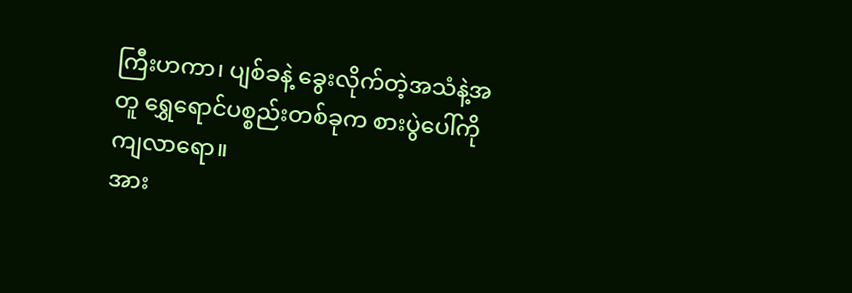ကြီးဟကာ၊ ပျစ်ခနဲ့ ခွေးလိုက်တဲ့အသံနဲ့အတူ ရွှေရောင်ပစ္စည်းတစ်ခုက စားပွဲပေါ်ကို ကျလာရော။
အား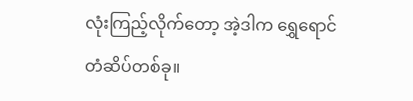လုံးကြည့်လိုက်တော့ အဲ့ဒါက ရွှေရောင်တံဆိပ်တစ်ခု။